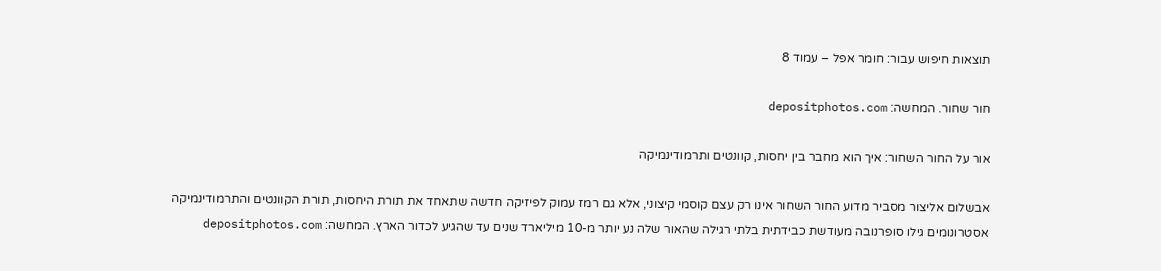תוצאות חיפוש עבור: חומר אפל – עמוד 8

חור שחור. המחשה: depositphotos.com

אור על החור השחור: איך הוא מחבר בין יחסות, קוונטים ותרמודינמיקה

אבשלום אליצור מסביר מדוע החור השחור אינו רק עצם קוסמי קיצוני, אלא גם רמז עמוק לפיזיקה חדשה שתאחד את תורת היחסות, תורת הקוונטים והתרמודינמיקה
אסטרונומים גילו סופרנובה מעודשת כבידתית בלתי רגילה שהאור שלה נע יותר מ-10 מיליארד שנים עד שהגיע לכדור הארץ. המחשה: depositphotos.com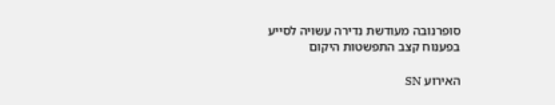סופרנובה מעודשת נדירה עשויה לסייע בפענוח קצב התפשטות היקום

האירוע SN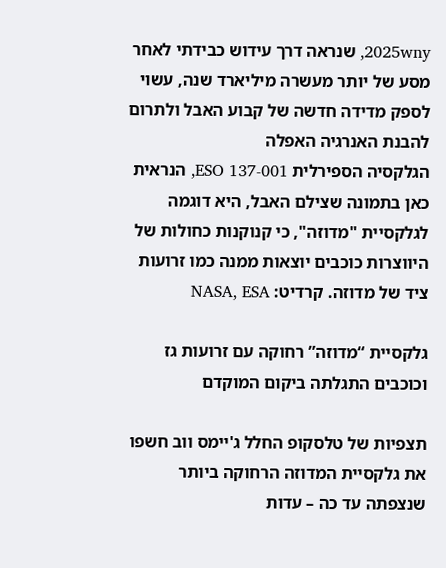2025wny, שנראה דרך עידוש כבידתי לאחר מסע של יותר מעשרה מיליארד שנה, עשוי לספק מדידה חדשה של קבוע האבל ולתרום להבנת האנרגיה האפלה
הגלקסיה הספירלית ESO 137-001, הנראית כאן בתמונה שצילם האבל, היא דוגמה לגלקסיית "מדוזה", כי קנוקנות כחולות של היווצרות כוכבים יוצאות ממנה כמו זרועות ציד של מדוזה. קרדיט: NASA, ESA

גלקסיית “מדוזה” רחוקה עם זרועות גז וכוכבים התגלתה ביקום המוקדם

תצפיות של טלסקופ החלל ג'יימס ווב חשפו את גלקסיית המדוזה הרחוקה ביותר שנצפתה עד כה – עדות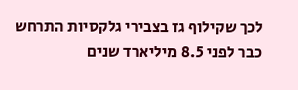לכך שקילוף גז בצבירי גלקסיות התרחש כבר לפני 8.5 מיליארד שנים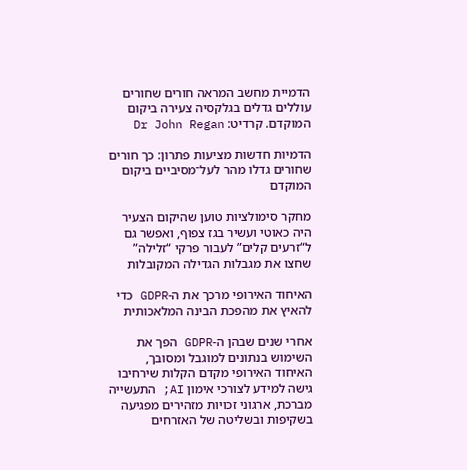הדמיית מחשב המראה חורים שחורים עוללים גדלים בגלקסיה צעירה ביקום המוקדם. קרדיט: Dr John Regan

הדמיות חדשות מציעות פתרון: כך חורים שחורים גדלו מהר לעל־מסיביים ביקום המוקדם

מחקר סימולציות טוען שהיקום הצעיר היה כאוטי ועשיר בגז צפוף, ואפשר גם ל“זרעים קלים” לעבור פרקי “זלילה” שחצו את מגבלות הגדילה המקובלות

האיחוד האירופי מרכך את ה-GDPR כדי להאיץ את מהפכת הבינה המלאכותית

אחרי שנים שבהן ה-GDPR הפך את השימוש בנתונים למוגבל ומסובך, האיחוד האירופי מקדם הקלות שירחיבו גישה למידע לצורכי אימון AI; התעשייה מברכת, ארגוני זכויות מזהירים מפגיעה בשקיפות ובשליטה של האזרחים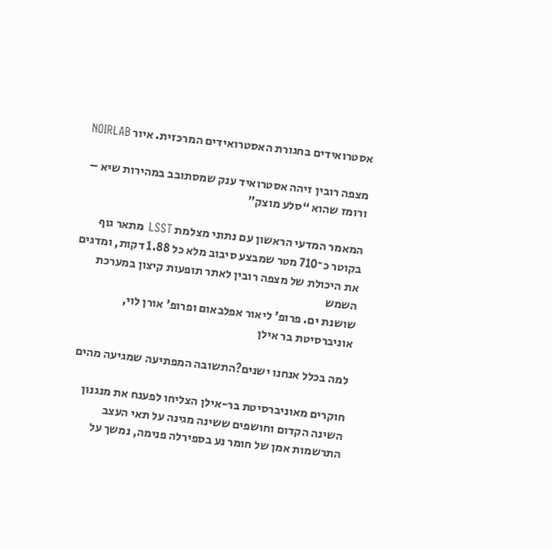אסטרואידים בחגורת האסטרואידים המרכזית. איור NOIRLAB

מצפה רובין זיהה אסטרואיד ענק שמסתובב במהירות שיא – ורומז שהוא “סלע מוצק”

המאמר המדעי הראשון עם נתוני מצלמת LSST מתאר גוף בקוטר כ־710 מטר שמבצע סיבוב מלא כל 1.88 דקות, ומדגים את היכולת של מצפה רובין לאתר תופעות קיצון במערכת השמש
שושנת ים. פרופ' ליאור אפלבאום ופרופ' אורן לוי, אוניברסיטת בר אילן

למה בכלל אנחנו ישנים?התשובה המפתיעה שמגיעה מהים

חוקרים מאוניברסיטת בר-אילן הצליחו לפענח את מנגנון השינה הקדום וחושפים ששינה מגינה על תאי העצב
התרשמות אמן של חומר נע בספירלה פנימה, נמשך על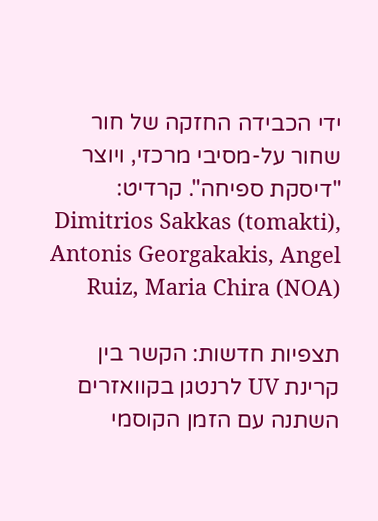ידי הכבידה החזקה של חור שחור על-מסיבי מרכזי, ויוצר "דיסקת ספיחה". קרדיט: Dimitrios Sakkas (tomakti), Antonis Georgakakis, Angel Ruiz, Maria Chira (NOA)

תצפיות חדשות: הקשר בין קרינת UV לרנטגן בקוואזרים השתנה עם הזמן הקוסמי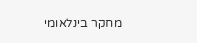מחקר בינלאומי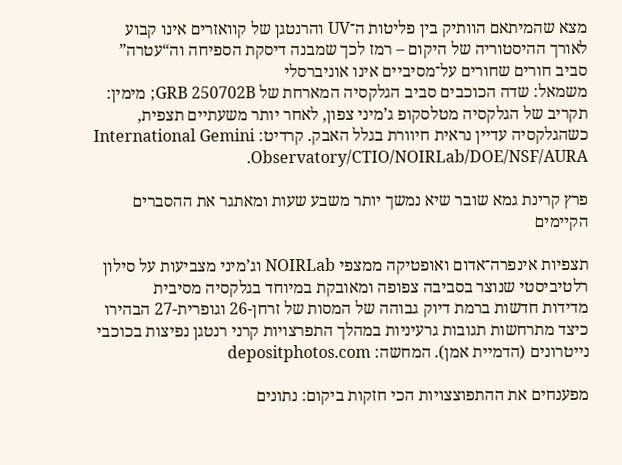מצא שהמיתאם הוותיק בין פליטות ה־UV והרנטגן של קוואזרים אינו קבוע לאורך ההיסטוריה של היקום – רמז לכך שמבנה דיסקת הספיחה וה“עטרה” סביב חורים שחורים על־מסיביים אינו אוניברסלי
משמאל: שדה הכוכבים סביב הגלקסיה המארחת של GRB 250702B; מימין: תקריב של הגלקסיה מטלסקופ ג’מיני צפון, לאחר יותר משעתיים תצפית, כשהגלקסיה עדיין נראית חיוורת בגלל האבק. קרדיט: International Gemini Observatory/CTIO/NOIRLab/DOE/NSF/AURA.

פרץ קרינת גמא שובר שיא נמשך יותר משבע שעות ומאתגר את ההסברים הקיימים

תצפיות אינפרה־אדום ואופטיקה ממצפי NOIRLab וג’מיני מצביעות על סילון רלטיביסטי שנוצר בסביבה צפופה ומאובקת במיוחד בגלקסיה מסיבית
מדידות חדשות ברמת דיוק גבוהה של המסות של זרחן-26 וגופרית-27 הבהירו כיצד מתרחשות תגובות גרעיניות במהלך התפרצויות קרני רנטגן נפיצות בכוכבי נייטרונים (הדמיית אמן). המחשה: depositphotos.com

מפענחים את ההתפוצצויות הכי חזקות ביקום: נתונים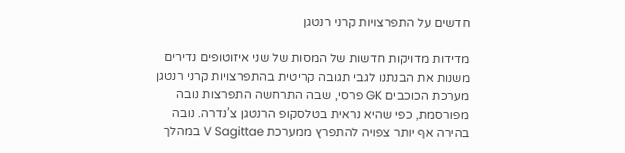חדשים על התפרצויות קרני רנטגן

מדידות מדויקות חדשות של המסות של שני איזוטופים נדירים משנות את הבנתנו לגבי תגובה קריטית בהתפרצויות קרני רנטגן
מערכת הכוכבים GK פרסי, שבה התרחשה התפרצות נובה מפורסמת, כפי שהיא נראית בטלסקופ הרנטגן צ’נדרה. נובה בהירה אף יותר צפויה להתפרץ ממערכת V Sagittae במהלך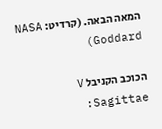המאה הבאה. (קרדיט: NASA Goddard)

הכוכב הקניבל V Sagittae: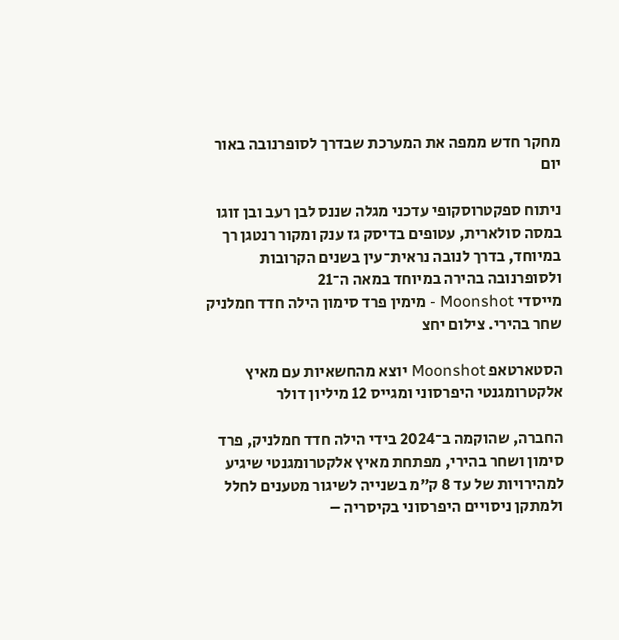מחקר חדש ממפה את המערכת שבדרך לסופרנובה באור יום

ניתוח ספקטרוסקופי עדכני מגלה שננס לבן רעב ובן זוגו במסה סולארית, עטופים בדיסק גז ענק ומקור רנטגן רך במיוחד, בדרך לנובה נראית־עין בשנים הקרובות ולסופרנובה בהירה במיוחד במאה ה־21
מייסדי Moonshot - מימין פרד סימון הילה חדד חמלניק שחר בהירי. צילום יחצ

הסטארטאפ Moonshot יוצא מהחשאיות עם מאיץ אלקטרומגנטי היפרסוני ומגייס 12 מיליון דולר

החברה, שהוקמה ב־2024 בידי הילה חדד חמלניק, פרד סימון ושחר בהירי, מפתחת מאיץ אלקטרומגנטי שיגיע למהירויות של עד 8 ק״מ בשנייה לשיגור מטענים לחלל ולמתקן ניסויים היפרסוני בקיסריה –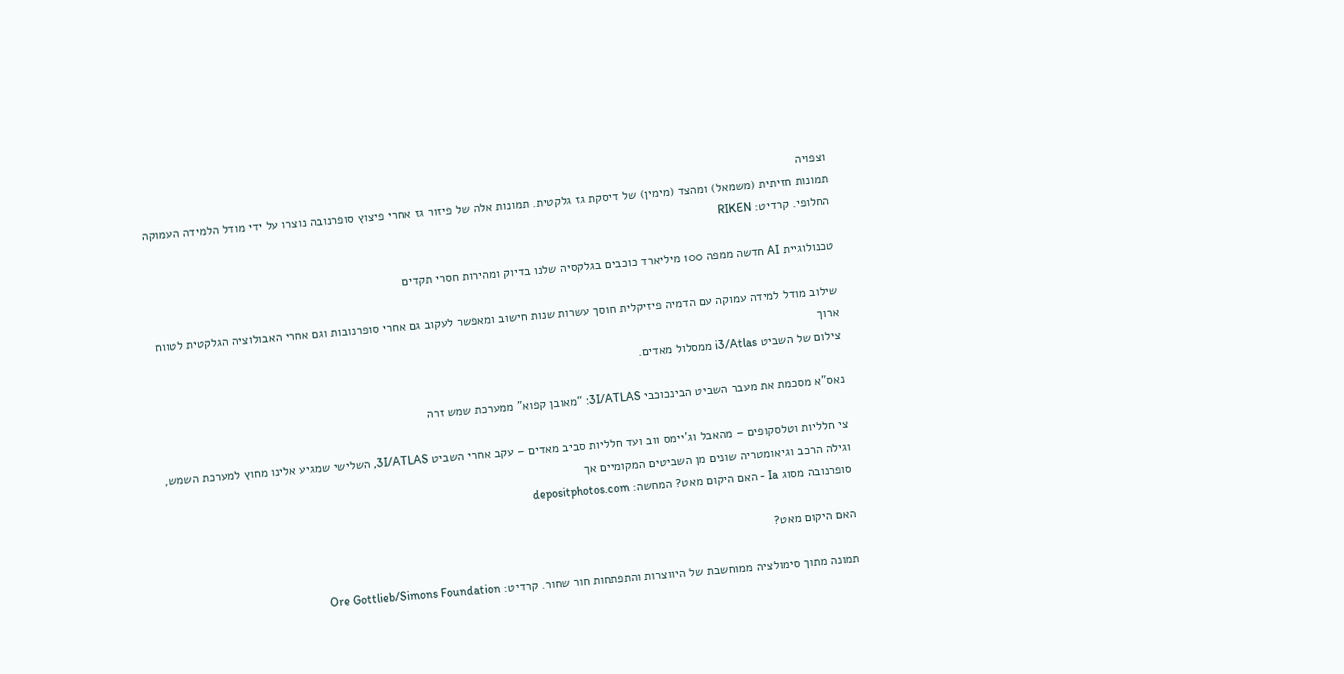וצפויה
תמונות חזיתית (משמאל) ומהצד (מימין) של דיסקת גז גלקטית. תמונות אלה של פיזור גז אחרי פיצוץ סופרנובה נוצרו על ידי מודל הלמידה העמוקה החלופי. קרדיט: RIKEN

טכנולוגיית AI חדשה ממפה 100 מיליארד כוכבים בגלקסיה שלנו בדיוק ומהירות חסרי תקדים

שילוב מודל למידה עמוקה עם הדמיה פיזיקלית חוסך עשרות שנות חישוב ומאפשר לעקוב גם אחרי סופרנובות וגם אחרי האבולוציה הגלקטית לטווח ארוך
צילום של השביט i3/Atlas ממסלול מאדים.

נאס"א מסכמת את מעבר השביט הבינכוכבי 3I/ATLAS: “מאובן קפוא” ממערכת שמש זרה

צי חלליות וטלסקופים – מהאבל וג'יימס ווב ועד חלליות סביב מאדים – עקב אחרי השביט 3I/ATLAS, השלישי שמגיע אלינו מחוץ למערכת השמש, וגילה הרכב וגיאומטריה שונים מן השביטים המקומיים אך
סופרנובה מסוג Ia - האם היקום מאט? המחשה: depositphotos.com

האם היקום מאט?

תמונה מתוך סימולציה ממוחשבת של היווצרות והתפתחות חור שחור. קרדיט: Ore Gottlieb/Simons Foundation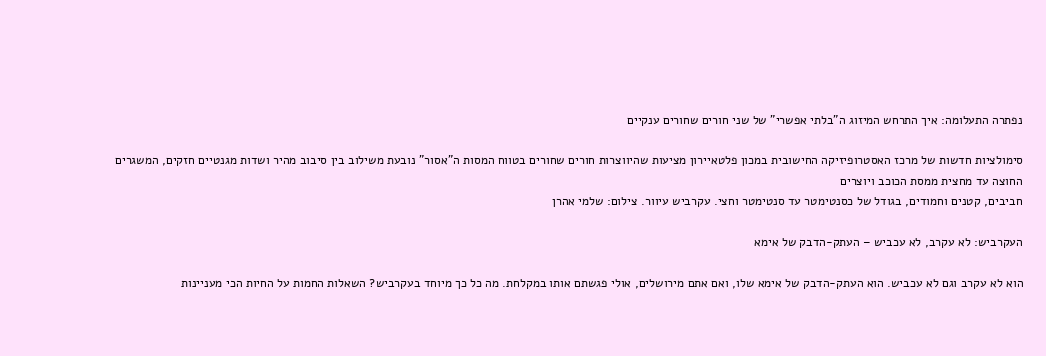נפתרה התעלומה: איך התרחש המיזוג ה"בלתי אפשרי" של שני חורים שחורים ענקיים

סימולציות חדשות של מרכז האסטרופיזיקה החישובית במכון פלטאיירון מציעות שהיווצרות חורים שחורים בטווח המסות ה"אסור" נובעת משילוב בין סיבוב מהיר ושדות מגנטיים חזקים, המשגרים החוצה עד מחצית ממסת הכוכב ויוצרים
חביבים, קטנים וחמודים, בגודל של כסנטימטר עד סנטימטר וחצי. עקרביש עיוור. צילום: שלמי אהרן

העקרביש: לא עקרב, לא עכביש – העתק-הדבק של אימא

הוא לא עקרב וגם לא עכביש. הוא העתק-הדבק של אימא שלו, ואם אתם מירושלים, אולי פגשתם אותו במקלחת. מה כל כך מיוחד בעקרביש? השאלות החמות על החיות הכי מעניינות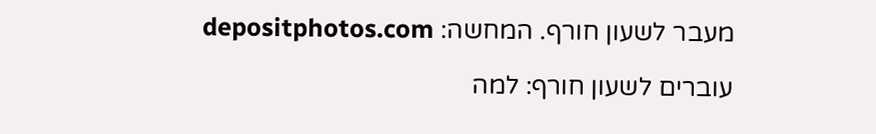מעבר לשעון חורף. המחשה: depositphotos.com

עוברים לשעון חורף: למה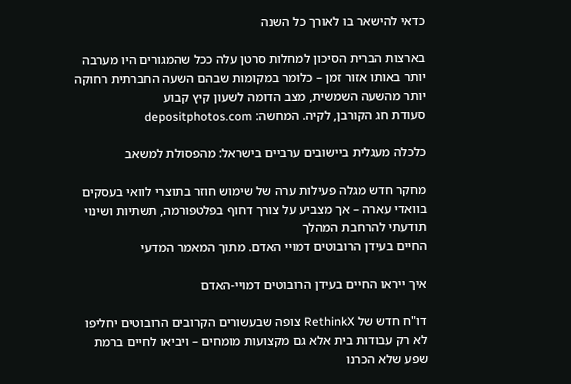כדאי להישאר בו לאורך כל השנה

בארצות הברית הסיכון למחלות סרטן עלה ככל שהמגורים היו מערבה יותר באותו אזור זמן – כלומר במקומות שבהם השעה החברתית רחוקה יותר מהשעה השמשית, מצב הדומה לשעון קיץ קבוע
סעודת חג הקורבן, לקיה. המחשה: depositphotos.com

כלכלה מעגלית ביישובים ערביים בישראל: מהפסולת למשאב

מחקר חדש מגלה פעילות ערה של שימוש חוזר בתוצרי לוואי בעסקים בוואדי עארה – אך מצביע על צורך דחוף בפלטפורמה, תשתיות ושינוי תודעתי להרחבת המהלך
החיים בעידן הרובוטים דמויי האדם. מתוך המאמר המדעי

איך ייראו החיים בעידן הרובוטים דמויי-האדם

דו"ח חדש של RethinkX צופה שבעשורים הקרובים הרובוטים יחליפו לא רק עבודות בית אלא גם מקצועות מומחים – ויביאו לחיים ברמת שפע שלא הכרנו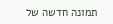תמונה חדשה של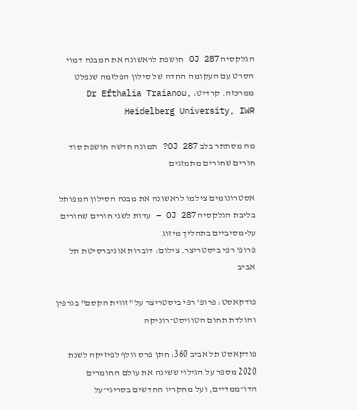הגלקסיה OJ 287 חושפת לראשונה את המבנה דמוי הסרט עם העקומה החדה של סילון הפלזמה שנפלט ממרכזה. קרדיט: Dr Efthalia Traianou, Heidelberg University, IWR

מה מסתתר בלב OJ 287? תמונה חדשה חושפת סוד חורים שחורים מתמזגים

אסטרונומים צילמו לראשונה את מבנה הסילון המפותל בליבת הגלקסיה OJ 287 – עדות לשני חורים שחורים על-מסיביים בתהליך מיזוג
פרופ' רפי ביסטריצר. צילום: דוברות אוניברסיטת תל אביב

פודקאסט: פרופ' רפי ביסטריצר על "זווית הקסם" בגרפין והולדת תחום הטוויסט־רוניקה

פודקאסט תל אביב 360: חתן פרס וולף לפיזיקה לשנת 2020 מספר על הגילוי ששינה את עולם החומרים הדו־ממדיים, ועל מחקריו החדשים בסריגי־על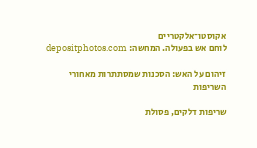אקוסטו־אלקטריים
לוחם אש בפעולה. המחשה: depositphotos.com

זיהום על האש: הסכנות שמסתתרות מאחורי השריפות

שריפות דלקים, פסולת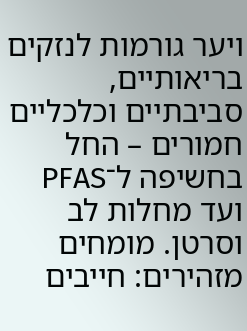ויער גורמות לנזקים בריאותיים, סביבתיים וכלכליים חמורים – החל בחשיפה ל־PFAS ועד מחלות לב וסרטן. מומחים מזהירים: חייבים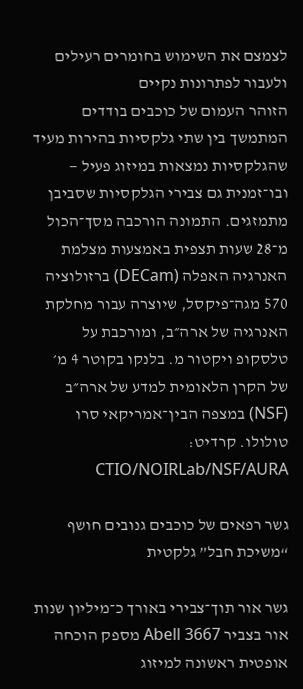לצמצם את השימוש בחומרים רעילים ולעבור לפתרונות נקיים
הזוהר העמום של כוכבים בודדים המתמשך בין שתי גלקסיות בהירות מעיד שהגלקסיות נמצאות במיזוג פעיל — ובו־זמנית גם צבירי הגלקסיות שסביבן מתמזגים. התמונה הורכבה מסך־הכול מ־28 שעות תצפית באמצעות מצלמת האנרגיה האפלה (DECam) ברזולוציה 570 מגה־פיקסל, שיוצרה עבור מחלקת האנרגיה של ארה״ב, ומורכבת על טלסקופ ויקטור מ. בלנקו בקוטר 4 מ׳ של הקרן הלאומית למדע של ארה״ב (NSF) במצפה הבין־אמריקאי סרו טולולו. קרדיט: CTIO/NOIRLab/NSF/AURA

גשר רפאים של כוכבים גנובים חושף “משיכת חבל” גלקטית

גשר אור תוך־צבירי באורך כ־מיליון שנות אור בצביר Abell 3667 מספק הוכחה אופטית ראשונה למיזוג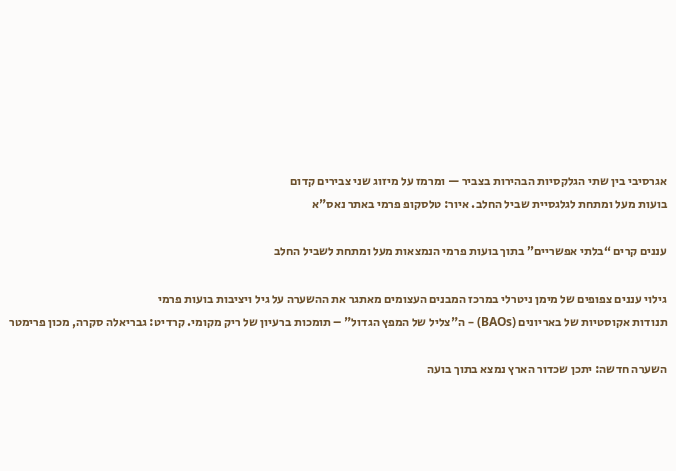אגרסיבי בין שתי הגלקסיות הבהירות בצביר — ומרמז על מיזוג שני צבירים קדום
בועות מעל ומתחת לגלגסיית שביל החלב. איור: טלסקופ פרמי באתר נאס"א

עננים קרים “בלתי אפשריים” בתוך בועות פרמי הנמצאות מעל ומתחת לשביל החלב

גילוי עננים צפופים של מימן ניטרלי במרכז המבנים העצומים מאתגר את ההשערה על גיל ויציבות בועות פרמי
תנודות אקוסטיות של באריונים (BAOs) – ה"צליל של המפץ הגדול" – תומכות ברעיון של ריק מקומי. קרדיט: גבריאלה סקרה, מכון פרימטר

השערה חדשה: יתכן שכדור הארץ נמצא בתוך בועה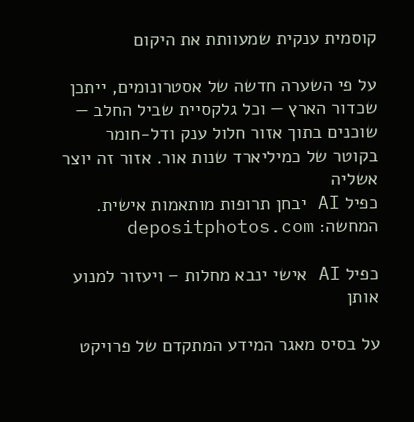קוסמית ענקית שמעוותת את היקום

על פי השערה חדשה של אסטרונומים, ייתכן שכדור הארץ — וכל גלקסיית שביל החלב — שוכנים בתוך אזור חלול ענק ודל-חומר בקוטר של כמיליארד שנות אור. אזור זה יוצר אשליה
כפיל AI יבחן תרופות מותאמות אישית. המחשה: depositphotos.com

כפיל AI אישי ינבא מחלות – ויעזור למנוע אותן

על בסיס מאגר המידע המתקדם של פרויקט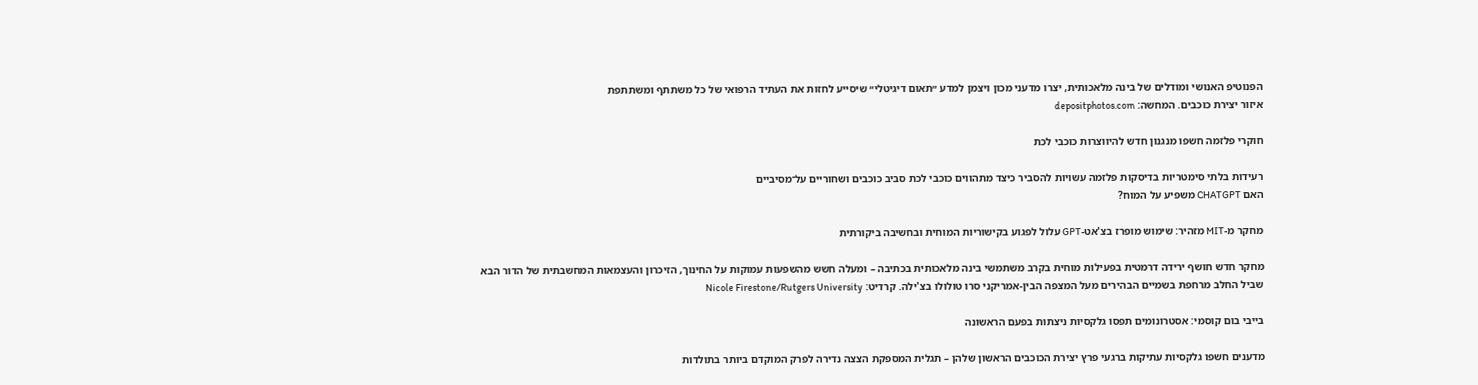הפנוטיפ האנושי ומודלים של בינה מלאכותית, יצרו מדעני מכון ויצמן למדע ״תאום דיגיטלי״ שיסייע לחזות את העתיד הרפואי של כל משתתף ומשתתפת
איזור יצירת כוכבים. המחשה: depositphotos.com

חוקרי פלזמה חשפו מנגנון חדש להיווצרות כוכבי לכת

רעידות בלתי סימטריות בדיסקות פלזמה עשויות להסביר כיצד מתהווים כוכבי לכת סביב כוכבים ושחוריים על־מסיביים
האם CHATGPT משפיע על המוח?

מחקר מ-MIT מזהיר: שימוש מופרז בצ'אט-GPT עלול לפגוע בקישוריות המוחית ובחשיבה ביקורתית

מחקר חדש חושף ירידה דרמטית בפעילות מוחית בקרב משתמשי בינה מלאכותית בכתיבה – ומעלה חשש מהשפעות עמוקות על החינוך, הזיכרון והעצמאות המחשבתית של הדור הבא
שביל החלב מרחפת בשמיים הבהירים מעל המצפה הבין-אמריקני סרו טולולו בצ'ילה. קרדיט: Nicole Firestone/Rutgers University

בייבי בום קוסמי: אסטרונומים תפסו גלקסיות ניצתות בפעם הראשונה

מדענים חשפו גלקסיות עתיקות ברגעי פרץ יצירת הכוכבים הראשון שלהן – תגלית המספקת הצצה נדירה לפרק המוקדם ביותר בתולדות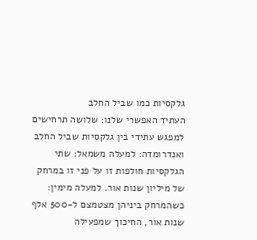גלקסיות כמו שביל החלב
העתיד האפשרי שלנו: שלושה תרחישים למפגש עתידי בין גלקסיות שביל החלב ואנדרומדה: למעלה משמאל: שתי הגלקסיות חולפות זו על פני זו במרחק של מיליון שנות אור. למעלה מימין: כשהמרחק ביניהן מצטמצם ל-500 אלף שנות אור, החיכוך שמפעילה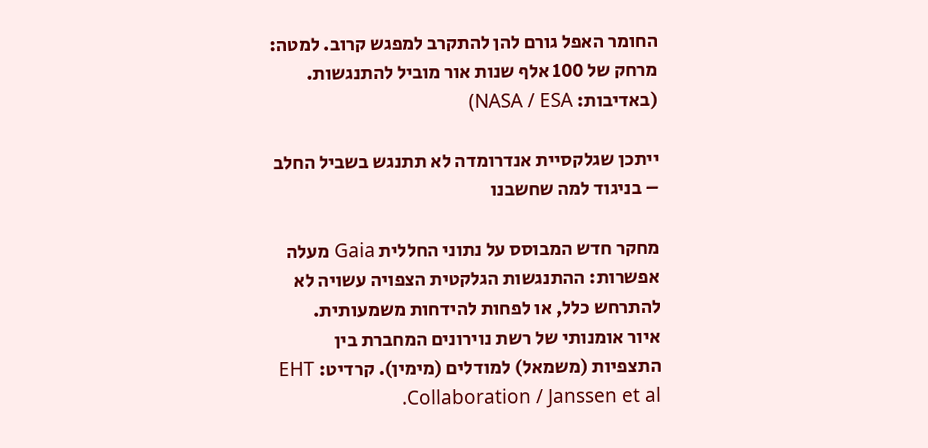החומר האפל גורם להן להתקרב למפגש קרוב. למטה: מרחק של 100 אלף שנות אור מוביל להתנגשות. (באדיבות: NASA / ESA)

ייתכן שגלקסיית אנדרומדה לא תתנגש בשביל החלב – בניגוד למה שחשבנו

מחקר חדש המבוסס על נתוני החללית Gaia מעלה אפשרות: ההתנגשות הגלקטית הצפויה עשויה לא להתרחש כלל, או לפחות להידחות משמעותית.
איור אומנותי של רשת נוירונים המחברת בין התצפיות (משמאל) למודלים (מימין). קרדיט: EHT Collaboration / Janssen et al.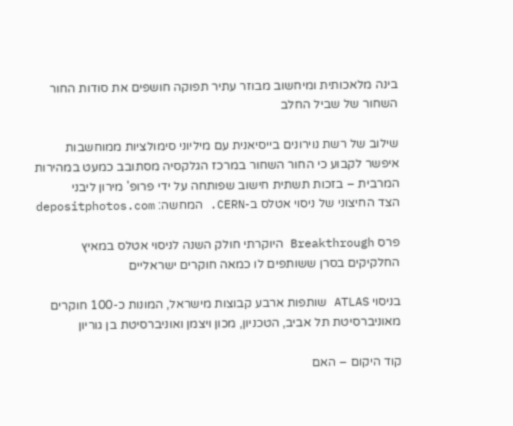בינה מלאכותית ומיחשוב מבוזר עתיר תפוקה חושפים את סודות החור השחור של שביל החלב

שילוב של רשת נוירונים בייסיאנית עם מיליוני סימולציות ממוחשבות איפשר לקבוע כי החור השחור במרכז הגלקסיה מסתובב כמעט במהירות המרבית – בזכות תשתית חישוב שפותחה על ידי פרופ' מירון ליבני
הצד החיצוני של ניסוי אטלס ב-CERN. המחשה: depositphotos.com

פרס Breakthrough היוקרתי חולק השנה לניסוי אטלס במאיץ החלקיקים בסרן ששותפים לו כמאה חוקרים ישראליים

בניסוי ATLAS שותפות ארבע קבוצות מישראל, המונות כ-100 חוקרים מאוניברסיטת תל אביב, הטכניון, מכון ויצמן ואוניברסיטת בן גוריון

קוד היקום – האם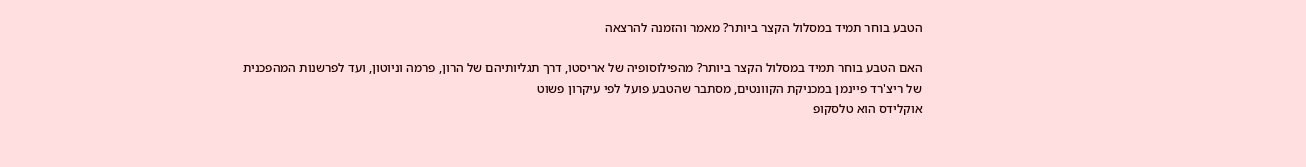הטבע בוחר תמיד במסלול הקצר ביותר? מאמר והזמנה להרצאה

האם הטבע בוחר תמיד במסלול הקצר ביותר? מהפילוסופיה של אריסטו, דרך תגליותיהם של הרון, פרמה וניוטון, ועד לפרשנות המהפכנית של ריצ'רד פיינמן במכניקת הקוונטים, מסתבר שהטבע פועל לפי עיקרון פשוט
אוקלידס הוא טלסקופ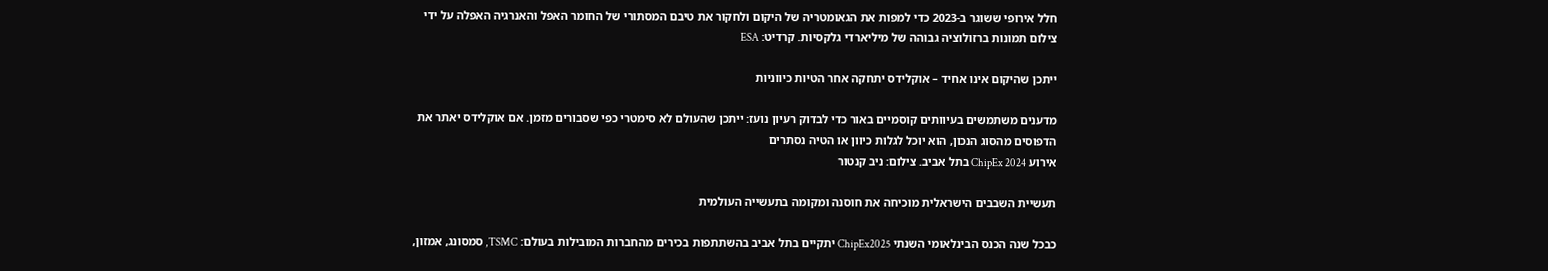חלל אירופי ששוגר ב-2023 כדי למפות את הגאומטריה של היקום ולחקור את טיבם המסתורי של החומר האפל והאנרגיה האפלה על ידי צילום תמונות ברזולוציה גבוהה של מיליארדי גלקסיות. קרדיט: ESA

ייתכן שהיקום אינו אחיד – אוקלידס יתחקה אחר הטיות כיווניות

מדענים משתמשים בעיוותים קוסמיים באור כדי לבדוק רעיון נועז: ייתכן שהעולם לא סימטרי כפי שסבורים מזמן. אם אוקלידס יאתר את הדפוסים מהסוג הנכון, הוא יוכל לגלות כיוון או הטיה נסתרים
אירוע ChipEx 2024 בתל אביב. צילום: ניב קנטור

תעשיית השבבים הישראלית מוכיחה את חוסנה ומקומה בתעשייה העולמית

כבכל שנה הכנס הבינלאומי השנתי ChipEx2025 יתקיים בתל אביב בהשתתפות בכירים מהחברות המובילות בעולם: TSMC, סמסונג, אמזון,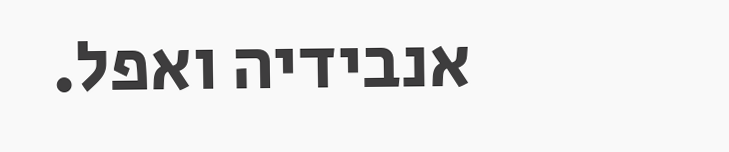אנבידיה ואפל.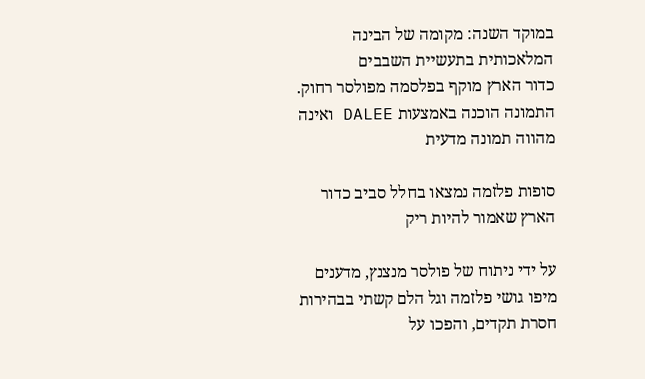במוקד השנה: מקומה של הבינה המלאכותית בתעשיית השבבים
כדור הארץ מוקף בפלסמה מפולסר רחוק. התמונה הוכנה באמצעות DALEE ואינה מהווה תמונה מדעית

סופות פלזמה נמצאו בחלל סביב כדור הארץ שאמור להיות ריק

על ידי ניתוח של פולסר מנצנץ, מדענים מיפו גושי פלזמה וגל הלם קשתי בבהירות חסרת תקדים, והפכו על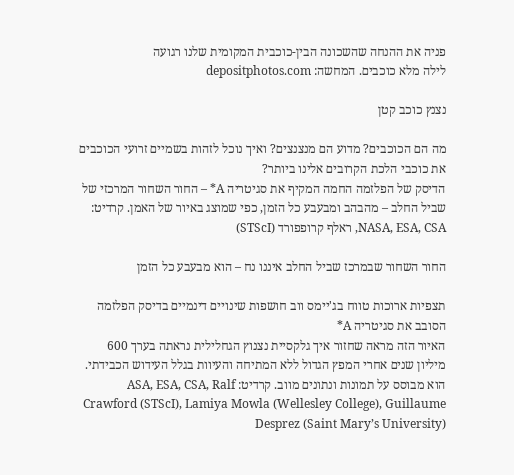פניה את ההנחה שהשכונה הבין-כוכבית המקומית שלנו רגועה
לילה מלא כוכבים. המחשה: depositphotos.com

נצנץ כוכב קטן

מה הם הכוכבים? מדוע הם מנצנצים? ואיך נוכל לזהות בשמיים זרועי הכוכבים את כוכבי הלכת הקרובים אלינו ביותר?
הדיסק של הפלזמה החמה המקיף את סגיטריה A* – החור השחור המרכזי של שביל החלב – מהבהב ומבעבע כל הזמן, כפי שמוצג באיור של האמן. קרדיט: NASA, ESA, CSA, ראלף קרופפורד (STScI)

החור השחור שבמרכז שביל החלב איננו נח – הוא מבעבע כל הזמן

תצפיות ארוכות טווח בג'יימס ווב חושפות שינויים דינמיים בדיסק הפלזמה הסובב את סגיטריה A*
האיור הזה מראה שחזור איך גלקסיית נצנוץ הגחלילית נראתה בערך 600 מיליון שנים אחרי המפץ הגדול ללא המתיחה והעיוות בגלל העידוש הכבידתי. הוא מבוסס על תמונות ונתונים מווב. קרדיט: ASA, ESA, CSA, Ralf Crawford (STScI), Lamiya Mowla (Wellesley College), Guillaume Desprez (Saint Mary’s University)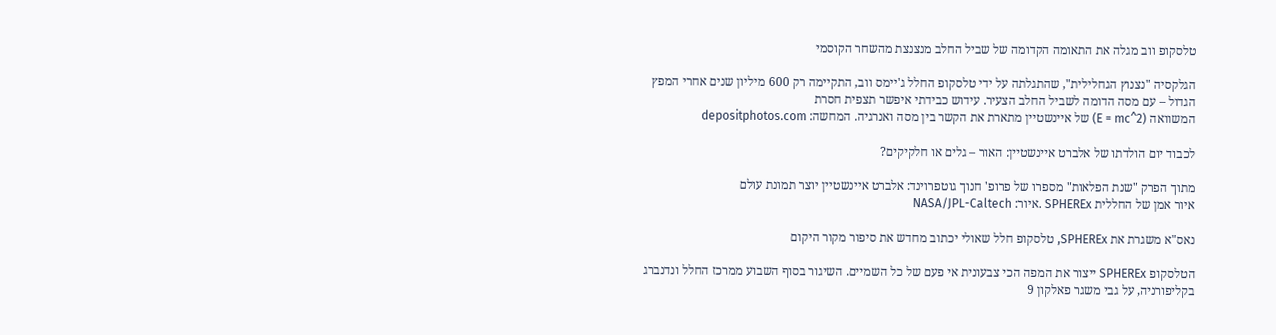טלסקופ ווב מגלה את התאומה הקדומה של שביל החלב מנצנצת מהשחר הקוסמי

הגלקסיה "נצנוץ הגחלילית", שהתגלתה על ידי טלסקופ החלל ג'יימס ווב, התקיימה רק 600 מיליון שנים אחרי המפץ הגדול – עם מסה הדומה לשביל החלב הצעיר. עידוש כבידתי איפשר תצפית חסרת
המשוואה (E = mc^2) של איינשטיין מתארת את הקשר בין מסה ואנרגיה. המחשה: depositphotos.com

לכבוד יום הולדתו של אלברט איינשטיין: האור – גלים או חלקיקים?

מתוך הפרק "שנת הפלאות" מספרו של פרופ' חנוך גוטפרוינד: אלברט איינשטיין יוצר תמונת עולם
איור אמן של החללית SPHEREx .איור: NASA/JPL-Caltech

נאס"א משגרת את SPHEREx, טלסקופ חלל שאולי יכתוב מחדש את סיפור מקור היקום

הטלסקופ SPHEREx ייצור את המפה הכי צבעונית אי פעם של כל השמיים. השיגור בסוף השבוע ממרכז החלל ונדנברג בקליפורניה, על גבי משגר פאלקון 9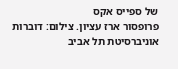של ספייס אקס
פרופסור ארז עציון. צילום: דוברות אוניברסיטת תל אביב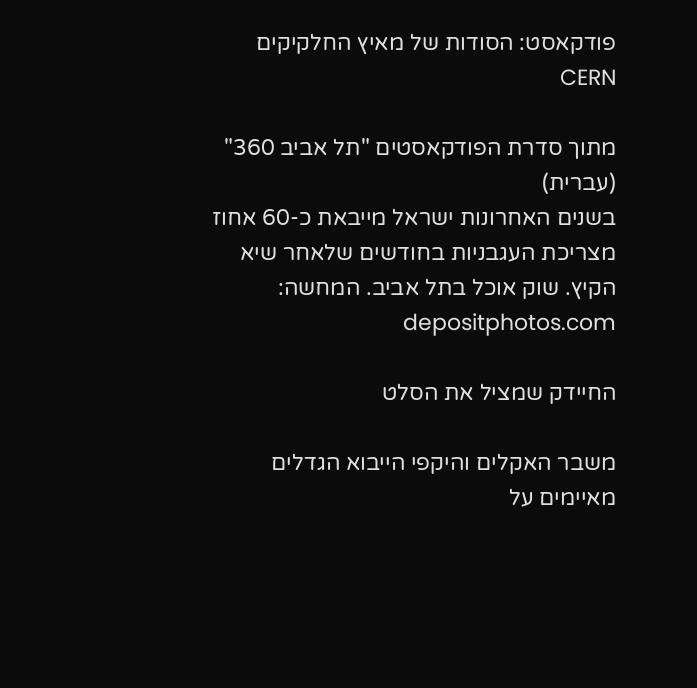פודקאסט: הסודות של מאיץ החלקיקים CERN

מתוך סדרת הפודקאסטים "תל אביב 360" (עברית)
בשנים האחרונות ישראל מייבאת כ-60 אחוז מצריכת העגבניות בחודשים שלאחר שיא הקיץ. שוק אוכל בתל אביב. המחשה: depositphotos.com

החיידק שמציל את הסלט

משבר האקלים והיקפי הייבוא הגדלים מאיימים על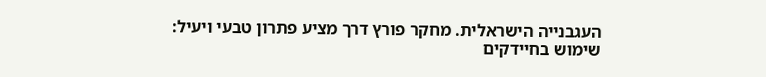העגבנייה הישראלית. מחקר פורץ דרך מציע פתרון טבעי ויעיל: שימוש בחיידקים